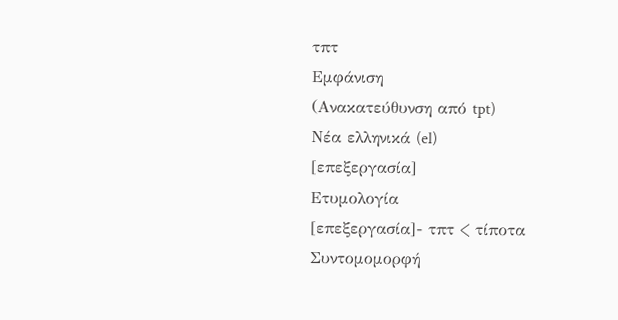τπτ
Εμφάνιση
(Ανακατεύθυνση από tpt)
Νέα ελληνικά (el)
[επεξεργασία]
Ετυμολογία
[επεξεργασία]- τπτ < τίποτα
Συντομομορφή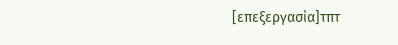[επεξεργασία]τπτ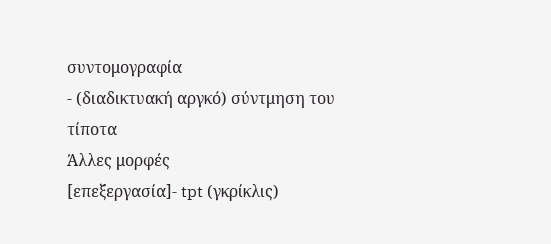συντομογραφία
- (διαδικτυακή αργκό) σύντμηση του τίποτα
Άλλες μορφές
[επεξεργασία]- tpt (γκρίκλις)